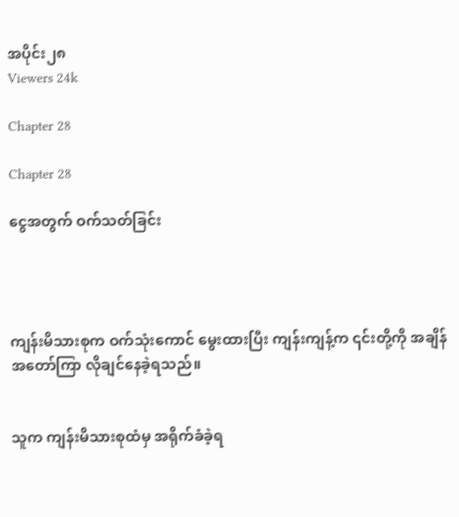အပိုင်း၂၈
Viewers 24k

Chapter 28

Chapter 28

ငွေအတွက် ဝက်သတ်ခြင်း




ကျန်းမိသားစုက ဝက်သုံးကောင် မွေးထားပြီး ကျန်းကျန့်က ၎င်းတို့ကို အချိန်အတော်ကြာ လိုချင်နေခဲ့ရသည်။


သူက ကျန်းမိသားစုထံမှ အရိုက်ခံခဲ့ရ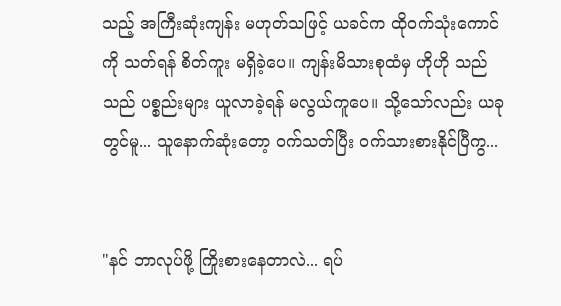သည့် အကြီးဆုံးကျန်း မဟုတ်သဖြင့် ယခင်က ထိုဝက်သုံးကောင်ကို သတ်ရန် စိတ်ကူး မရှိခဲ့ပေ။ ကျန်းမိသားစုထံမှ ဟိုဟို သည်သည် ပစ္စည်းများ ယူလာခဲ့ရန် မလွယ်ကူပေ။ သို့သော်လည်း ယခုတွင်မူ... သူနောက်ဆုံးတော့ ဝက်သတ်ပြီး ဝက်သားစားနိုင်ပြီကွ...


"နင် ဘာလုပ်ဖို့ ကြိုးစားနေတာလဲ... ရပ်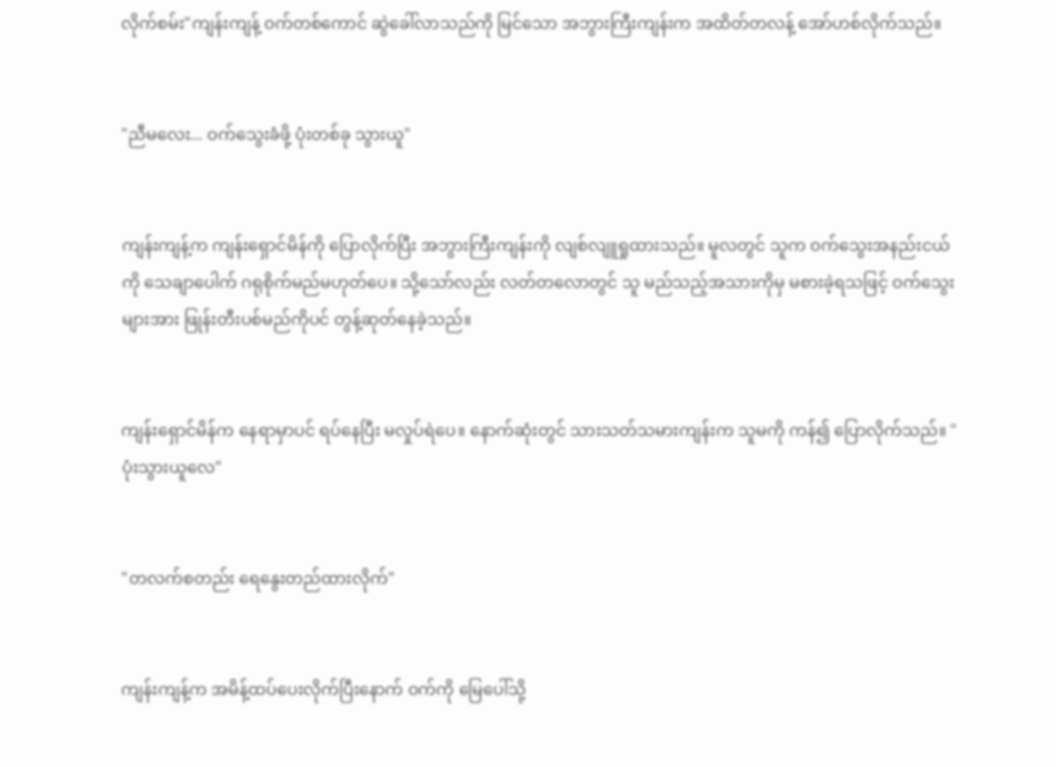လိုက်စမ်း"ကျန်းကျန့် ဝက်တစ်ကောင် ဆွဲခေါ်လာသည်ကို မြင်သော အဘွားကြီးကျန်းက အထိတ်တလန့် အော်ဟစ်လိုက်သည်။


"ညီမလေး... ဝက်သွေးခံဖို့ ပုံးတစ်ခု သွားယူ"


ကျန်းကျန့်က ကျန်းရှောင်မိန်ကို ပြောလိုက်ပြီး အဘွားကြီးကျန်းကို လျစ်လျူရှုထားသည်။ မူလတွင် သူက ဝက်သွေးအနည်းငယ်ကို သေချာပေါက် ဂရုစိုက်မည်မဟုတ်ပေ။ သို့သော်လည်း လတ်တလောတွင် သူ မည်သည့်အသားကိုမှ မစားခဲ့ရသဖြင့် ဝက်သွေးများအား ဖြုန်းတီးပစ်မည်ကိုပင် တွန့်ဆုတ်နေခဲ့သည်။


ကျန်းရှောင်မိန်က နေရာမှာပင် ရပ်နေပြီး မလှုပ်ရဲပေ။ နောက်ဆုံးတွင် သားသတ်သမားကျန်းက သူမကို ကန်၍ ပြောလိုက်သည်။ "ပုံးသွားယူလေ"


"တလက်စတည်း ရေနွေးတည်ထားလိုက်"


ကျန်းကျန့်က အမိန့်ထပ်ပေးလိုက်ပြီးနောက် ဝက်ကို မြေပေါ်သို့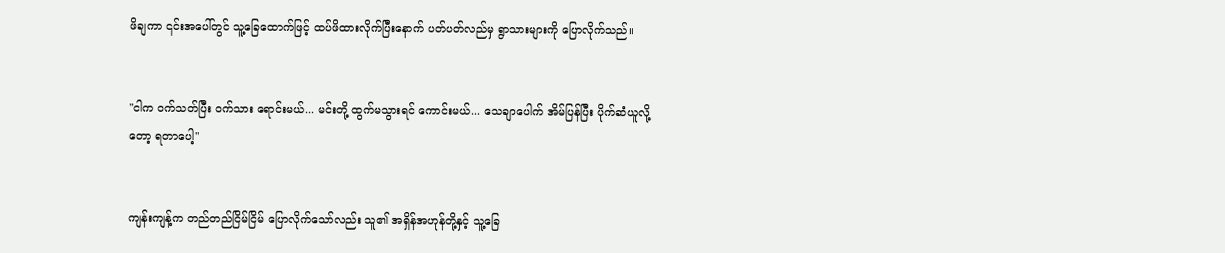ဖိချကာ ၎င်းအပေါ်တွင် သူ့ခြေထောက်ဖြင့် ထပ်ဖိထားလိုက်ပြီးနောက် ပတ်ပတ်လည်မှ ရွာသားများကို ပြောလိုက်သည်။


"ငါက ဝက်သတ်ပြီး ဝက်သား ရောင်းမယ်... မင်းတို့ ထွက်မသွားရင် ကောင်းမယ်... သေချာပေါက် အိမ်ပြန်ပြီး ပိုက်ဆံယူလို့တော့ ရတာပေါ့"


ကျန်းကျန့်က တည်တည်ငြိမ်ငြိမ် ပြောလိုက်သော်လည်း သူ၏ အရှိန်အဟုန်တို့နှင့် သူ့ခြေ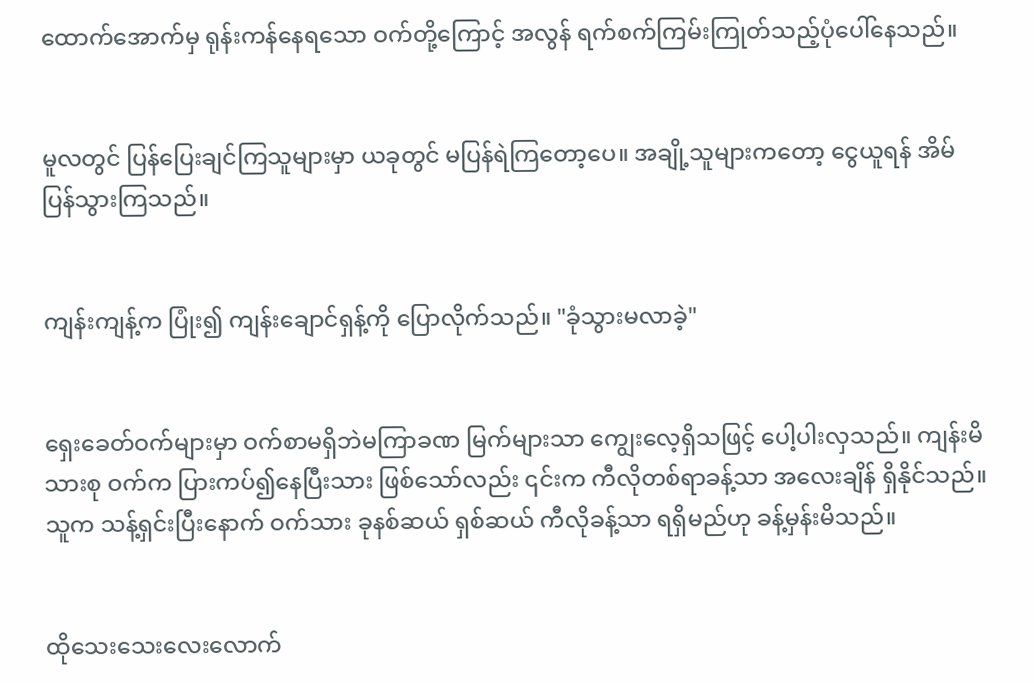ထောက်အောက်မှ ရုန်းကန်နေရသော ဝက်တို့ကြောင့် အလွန် ရက်စက်ကြမ်းကြုတ်သည့်ပုံပေါ်နေသည်။


မူလတွင် ပြန်ပြေးချင်ကြသူများမှာ ယခုတွင် မပြန်ရဲကြတော့ပေ။ အချို့သူများကတော့ ငွေယူရန် အိမ်ပြန်သွားကြသည်။


ကျန်းကျန့်က ပြုံး၍ ကျန်းချောင်ရှန့်ကို ပြောလိုက်သည်။ "ခုံသွားမလာခဲ့"


ရှေးခေတ်ဝက်များမှာ ဝက်စာမရှိဘဲမကြာခဏ မြက်များသာ ကျွေးလေ့ရှိသဖြင့် ပေါ့ပါးလှသည်။ ကျန်းမိသားစု ဝက်က ပြားကပ်၍နေပြီးသား ဖြစ်သော်လည်း ၎င်းက ကီလိုတစ်ရာခန့်သာ အလေးချိန် ရှိနိုင်သည်။ သူက သန့်ရှင်းပြီးနောက် ဝက်သား ခုနစ်ဆယ် ရှစ်ဆယ် ကီလိုခန့်သာ ရရှိမည်ဟု ခန့်မှန်းမိသည်။


ထိုသေးသေးလေးလောက်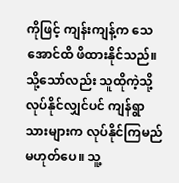ကိုဖြင့် ကျန်းကျန့်က သေအောင်ထိ ဖိထားနိုင်သည်။ သို့သော်လည်း သူထိုကဲ့သို့ လုပ်နိုင်လျှင်ပင် ကျန်ရွာသားများက လုပ်နိုင်ကြမည် မဟုတ်ပေ။ သူ့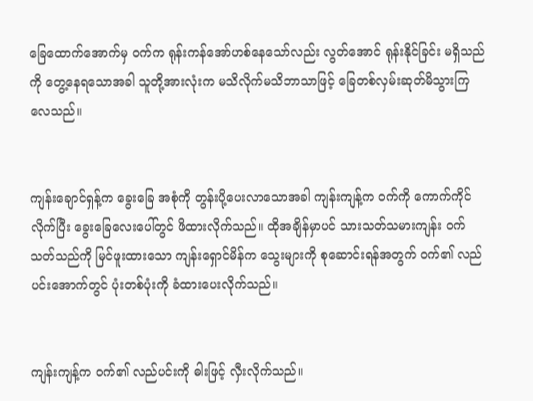ခြေထောက်အောက်မှ ဝက်က ရုန်းကန်အော်ဟစ်နေသော်လည်း လွတ်အောင် ရုန်းနိုင်ခြင်း မရှိသည်ကို တွေ့နေရသောအခါ သူတို့အားလုံးက မသိလိုက်မသိဘာသာဖြင့် ခြေတစ်လှမ်းဆုတ်မိသွားကြလေသည်။


ကျန်းချောင်ရှန့်က ခွေးခြေ အစုံကို တွန်းပို့ပေးလာသောအခါ ကျန်းကျန့်က ဝက်ကို ကောက်ကိုင်လိုက်ပြီး ခွေးခြေလေးပေါ်တွင် ဖိထားလိုက်သည်။ ထိုအချိန်မှာပင် သားသတ်သမားကျန်း ဝက်သတ်သည်ကို မြင်ဖူးထားသော ကျန်းရှောင်မိန်က သွေးများကို စုဆောင်းရန်အတွက် ဝက်၏ လည်ပင်းအောက်တွင် ပုံးတစ်ပုံးကို ခံထားပေးလိုက်သည်။


ကျန်းကျန့်က ဝက်၏ လည်ပင်းကို ဓါးဖြင့် လှီးလိုက်သည်။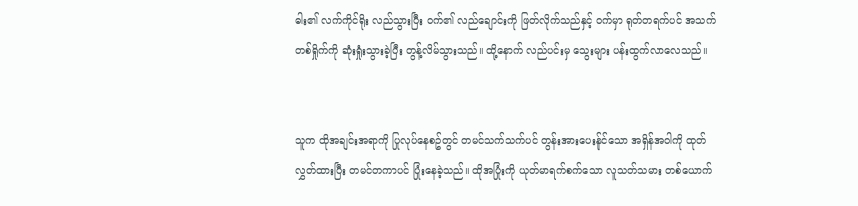ဓါး၏ လက်ကိုင်ရိုး လည်သွားပြီး ဝက်၏ လည်ချောင်းကို ဖြတ်လိုက်သည်နှင့် ဝက်မှာ ရုတ်တရက်ပင် အသက်တစ်ရှိုက်ကို ဆုံးရှုံးသွားခဲ့ပြီး တွန့်လိမ်သွားသည်။ ထို့နောက် လည်ပင်းမှ သွေးများ ပန်းထွက်လာလေသည်။


သူက ထိုအချင်းအရာကို ပြုလုပ်နေစဥ်တွင် တမင်သက်သက်ပင် တွန်းအားပေးန်ုင်သော အရှိန်အဝါကို ထုတ်လွှတ်ထားပြီး တမင်တကာပင် ပြုံးနေခဲ့သည်။ ထိုအပြုံးကို ယုတ်မာရက်စက်သော လူသတ်သမား တစ်ယောက်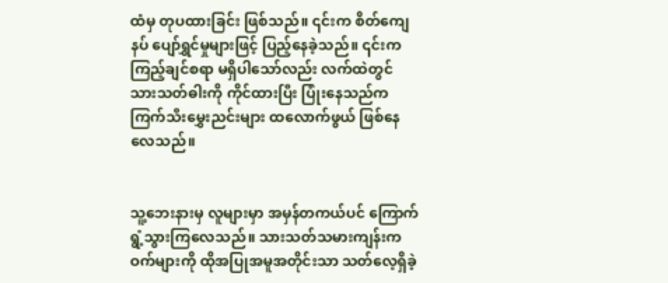ထံမှ တုပထားခြင်း ဖြစ်သည်။ ၎င်းက စိတ်ကျေနပ် ပျော်ရွှင်မှုများဖြင့် ပြည့်နေခဲ့သည်။ ၎င်းက ကြည့်ချင်စရာ မရှိပါသော်လည်း လက်ထဲတွင် သားသတ်ဓါးကို ကိုင်ထားပြီး ပြုံးနေသည်က ကြက်သီးမွှေးညင်းများ ထလောက်ဖွယ် ဖြစ်နေလေသည်။


သူ့ဘေးနားမှ လူများမှာ အမှန်တကယ်ပင် ကြောက်ရွံ့သွားကြလေသည်။ သားသတ်သမားကျန်းက ဝက်များကို ထိုအပြုအမူအတိုင်းသာ သတ်လေ့ရှိခဲ့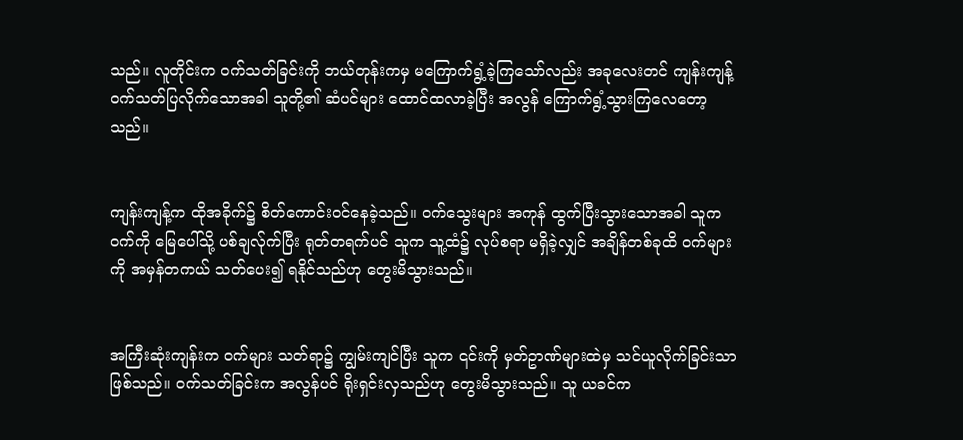သည်။ လူတိုင်းက ဝက်သတ်ခြင်းကို ဘယ်တုန်းကမှ မကြောက်ရွံ့ခဲ့ကြသော်လည်း အခုလေးတင် ကျန်းကျန့် ဝက်သတ်ပြလိုက်သောအခါ သူတို့၏ ဆံပင်များ ထောင်ထလာခဲ့ပြီး အလွန် ကြောက်ရွံ့သွားကြလေတော့သည်။


ကျန်းကျန့်က ထိုအခိုက်၌ စိတ်ကောင်းဝင်နေခဲ့သည်။ ဝက်သွေးများ အကုန် ထွက်ပြီးသွားသောအခါ သူက ဝက်ကို မြေပေါ်သို့ ပစ်ချလ်ုက်ပြီး ရုတ်တရက်ပင် သူက သူ့ထံ၌ လုပ်စရာ မရှိခဲ့လျှင် အချိန်တစ်ခုထိ ဝက်များကို အမှန်တကယ် သတ်ပေး၍ ရနိုင်သည်ဟု တွေးမိသွားသည်။


အကြီးဆုံးကျန်းက ဝက်များ သတ်ရာ၌ ကျွမ်းကျင်ပြီး သူက ၎င်းကို မှတ်ဥာဏ်များထဲမှ သင်ယူလိုက်ခြင်းသာ ဖြစ်သည်။ ဝက်သတ်ခြင်းက အလွန်ပင် ရိုးရှင်းလှသည်ဟု တွေးမိသွားသည်။ သူ ယခင်က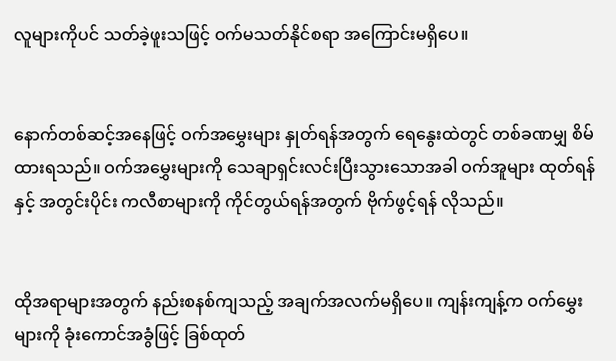လူများကိုပင် သတ်ခဲ့ဖူးသဖြင့် ဝက်မသတ်နိုင်စရာ အကြောင်းမရှိပေ။


နောက်တစ်ဆင့်အနေဖြင့် ဝက်အမွှေးများ နှုတ်ရန်အတွက် ရေနွေးထဲတွင် တစ်ခဏမျှ စိမ်ထားရသည်။ ဝက်အမွှေးများကို သေချာရှင်းလင်းပြီးသွားသောအခါ ဝက်အူများ ထုတ်ရန်နှင့် အတွင်းပိုင်း ကလီစာများကို ကိုင်တွယ်ရန်အတွက် ဗိုက်ဖွင့်ရန် လိုသည်။


ထိုအရာများအတွက် နည်းစနစ်ကျသည့် အချက်အလက်မရှိပေ။ ကျန်းကျန့်က ဝက်မွှေးများကို ခုံးကောင်အခွံဖြင့် ခြစ်ထုတ်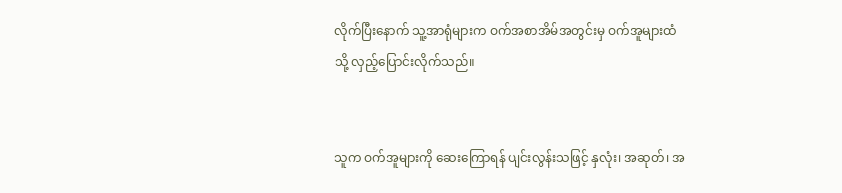လိုက်ပြီးနောက် သူ့အာရုံများက ဝက်အစာအိမ်အတွင်းမှ ဝက်အူများထံသို့ လှည့်ပြောင်းလိုက်သည်။


သူက ဝက်အူများကို ဆေးကြောရန် ပျင်းလွန်းသဖြင့် နှလုံး၊ အဆုတ်၊ အ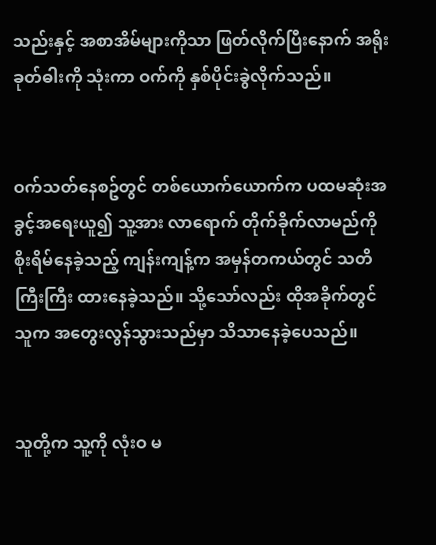သည်းနှင့် အစာအိမ်များကိုသာ ဖြတ်လိုက်ပြီးနောက် အရိုးခုတ်ဓါးကို သုံးကာ ဝက်ကို နှစ်ပိုင်းခွဲလိုက်သည်။


ဝက်သတ်နေစဥ်တွင် တစ်ယောက်ယောက်က ပထမဆုံးအခွင့်အရေးယူ၍ သူ့အား လာရောက် တိုက်ခိုက်လာမည်ကို စိုးရိမ်နေခဲ့သည့် ကျန်းကျန့်က အမှန်တကယ်တွင် သတိကြီးကြီး ထားနေခဲ့သည်။ သို့သော်လည်း ထိုအခိုက်တွင် သူက အတွေးလွန်သွားသည်မှာ သိသာနေခဲ့ပေသည်။


သူတို့က သူ့ကို လုံးဝ မ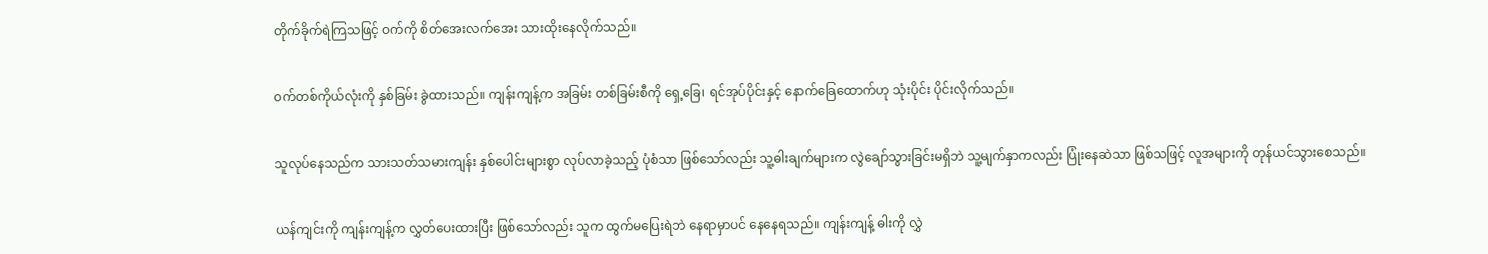တိုက်ခိုက်ရဲကြသဖြင့် ဝက်ကို စိတ်အေးလက်အေး သားထိုးနေလိုက်သည်။


ဝက်တစ်ကိုယ်လုံးကို နှစ်ခြမ်း ခွဲထားသည်။ ကျန်းကျန့်က အခြမ်း တစ်ခြမ်းစီကို ရှေ့ခြေ၊ ရင်အုပ်ပိုင်းနှင့် နောက်ခြေထောက်ဟု သုံးပိုင်း ပိုင်းလိုက်သည်။


သူလုပ်နေသည်က သားသတ်သမားကျန်း နှစ်ပေါင်းများစွာ လုပ်လာခဲ့သည့် ပုံစံသာ ဖြစ်သော်လည်း သူ့ဓါးချက်များက လွဲချော်သွားခြင်းမရှိဘဲ သူ့မျက်နှာကလည်း ပြုံးနေဆဲသာ ဖြစ်သဖြင့် လူအများကို တုန်ယင်သွားစေသည်။


ယန်ကျင်းကို ကျန်းကျန့်က လွှတ်ပေးထားပြီး ဖြစ်သော်လည်း သူက ထွက်မပြေးရဲဘဲ နေရာမှာပင် နေနေရသည်။ ကျန်းကျန့် ဓါးကို လွှဲ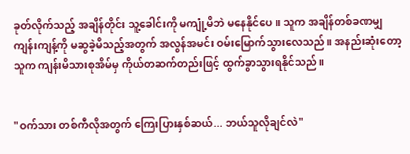ခုတ်လိုက်သည့် အချိန်တိုင်း သူ့ခေါင်းကို မကျုံ့မိဘဲ မနေနိုင်ပေ။ သူက အချိန်တစ်ခဏမျှ ကျန်းကျန့်ကို မဆွခဲ့မိသည့်အတွက် အလွန်အမင်း ဝမ်းမြောက်သွားလေသည်။ အနည်းဆုံးတော့ သူက ကျန်းမိသားစုအိမ်မှ ကိုယ်တဆက်တည်းဖြင့် ထွက်ခွာသွားရနိုင်သည်။


"ဝက်သား တစ်ကီလိုအတွက် ကြေးပြားနှစ်ဆယ်... ဘယ်သူလိုချင်လဲ"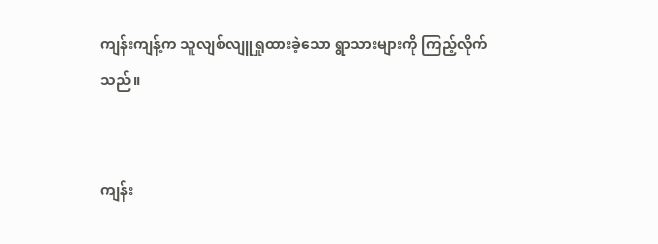ကျန်းကျန့်က သူလျစ်လျူရှုထားခဲ့သော ရွာသားများကို ကြည့်လိုက်သည်။


ကျန်း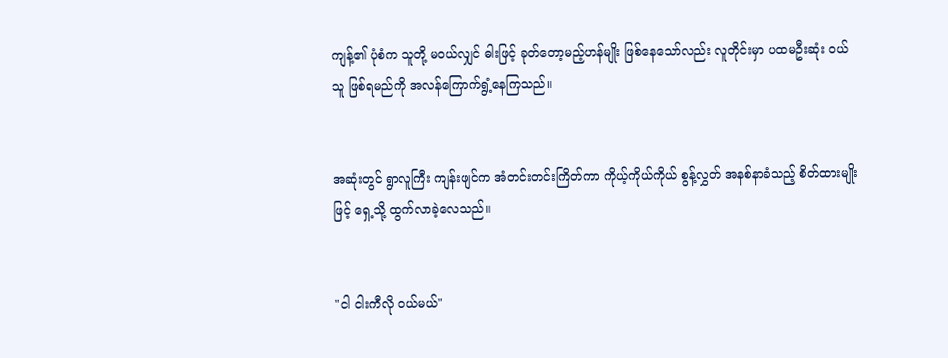ကျန့်၏ ပုံစံက သူတို့ မဝယ်လျှင် ဓါးဖြင့် ခုတ်တော့မည့်ဟန်မျိုး ဖြစ်နေသော်လည်း လူတိုင်းမှာ ပထမဦးဆုံး ဝယ်သူ ဖြစ်ရမည်ကို အလန်ကြောက်ရွံ့နေကြသည်။


အဆုံးတွင် ရွာလူကြီး ကျန်းဖျင်က အံတင်းတင်းကြိတ်ကာ ကိုယ့်ကိုယ်ကိုယ် စွန့်လွှတ် အနစ်နာခံသည့် စိတ်ထားမျိုးဖြင့် ရှေ့သို့ ထွက်လာခဲ့လေသည်။


"ငါ ငါးကီလို ဝယ်မယ်"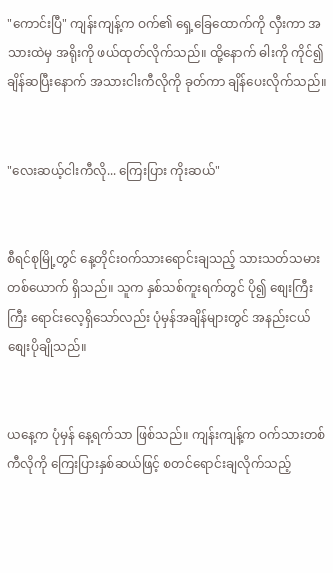"ကောင်းပြီ" ကျန်းကျန့်က ဝက်၏ ရှေ့ခြေထောက်ကို လှီးကာ အသားထဲမှ အရိုးကို ဖယ်ထုတ်လိုက်သည်။ ထို့နောက် ဓါးကို ကိုင်၍ ချိန်ဆပြီးနောက် အသားငါးကီလိုကို ခုတ်ကာ ချိန်ပေးလိုက်သည်။


"လေးဆယ့်ငါးကီလို... ကြေးပြား ကိုးဆယ်"


စီရင်စုမြို့တွင် နေ့တိုင်းဝက်သားရောင်းချသည့် သားသတ်သမား တစ်ယောက် ရှိသည်။ သူက နှစ်သစ်ကူးရက်တွင် ပို၍ စျေးကြီးကြီး ရောင်းလေ့ရှိသော်လည်း ပုံမှန်အချိန်များတွင် အနည်းငယ် စျေးပိုချိုသည်။


ယနေ့က ပုံမှန် နေ့ရက်သာ ဖြစ်သည်။ ကျန်းကျန့်က ဝက်သားတစ်ကီလိုကို ကြေးပြားနှစ်ဆယ်ဖြင့် စတင်ရောင်းချလိုက်သည့်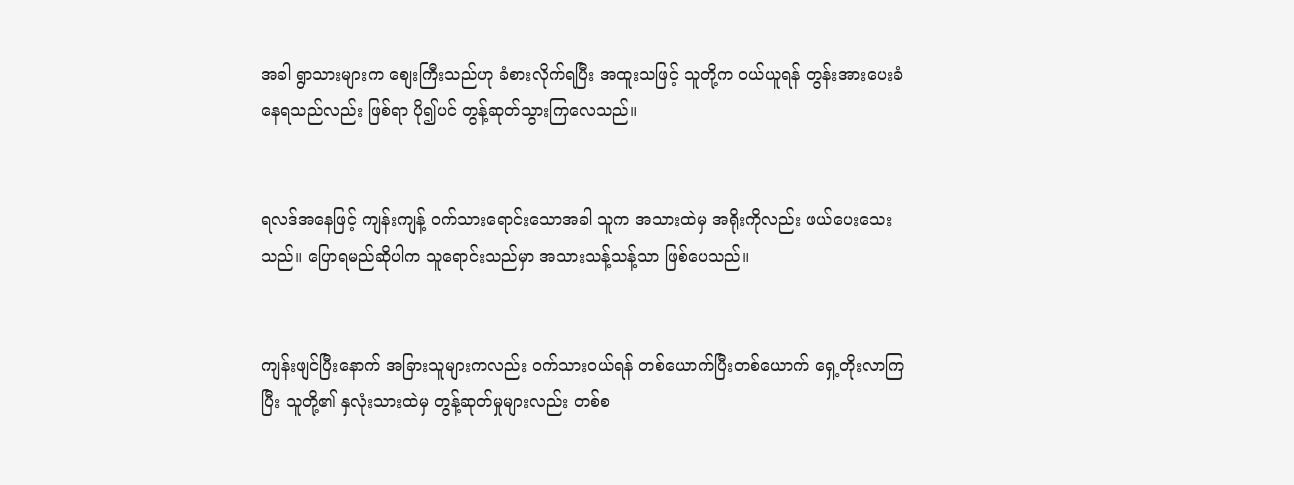အခါ ရွာသားများက စျေးကြီးသည်ဟု ခံစားလိုက်ရပြီး အထူးသဖြင့် သူတို့က ဝယ်ယူရန် တွန်းအားပေးခံနေရသည်လည်း ဖြစ်ရာ ပို၍ပင် တွန့်ဆုတ်သွားကြလေသည်။


ရလဒ်အနေဖြင့် ကျန်းကျန့် ဝက်သားရောင်းသောအခါ သူက အသားထဲမှ အရိုးကိုလည်း ဖယ်ပေးသေးသည်။ ပြောရမည်ဆိုပါက သူရောင်းသည်မှာ အသားသန့်သန့်သာ ဖြစ်ပေသည်။


ကျန်းဖျင်ပြီးနောက် အခြားသူများကလည်း ဝက်သားဝယ်ရန် တစ်ယောက်ပြီးတစ်ယောက် ရှေ့တိုးလာကြပြီး သူတို့၏ နှလုံးသားထဲမှ တွန့်ဆုတ်မှုများလည်း တစ်စ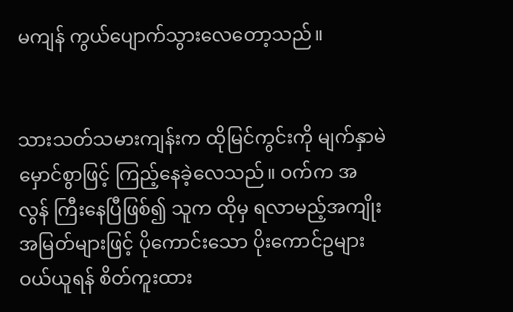မကျန် ကွယ်ပျောက်သွားလေတော့သည်။


သားသတ်သမားကျန်းက ထိုမြင်ကွင်းကို မျက်နှာမဲမှောင်စွာဖြင့် ကြည့်နေခဲ့လေသည်။ ဝက်က အလွန် ကြီးနေပြီဖြစ်၍ သူက ထိုမှ ရလာမည့်အကျိုးအမြတ်များဖြင့် ပိုကောင်းသော ပိုးကောင်ဥများ ဝယ်ယူရန် စိတ်ကူးထား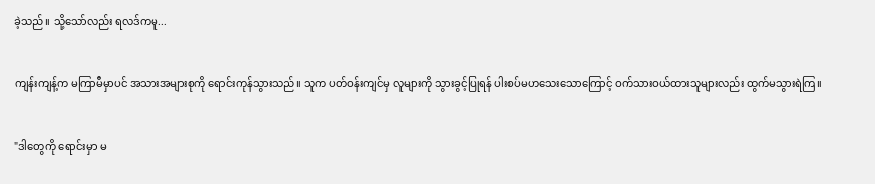ခဲ့သည်။ သို့သော်လည်း ရလဒ်ကမူ...


ကျန်းကျန့်က မကြာမီမှာပင် အသားအများစုကို ရောင်းကုန်သွားသည်။ သူက ပတ်ဝန်းကျင်မှ လူများကို သွားခွင့်ပြုရန် ပါးစပ်မဟသေးသောကြောင့် ဝက်သားဝယ်ထားသူများလည်း ထွက်မသွားရဲကြ။


"ဒါတွေကို ရောင်းမှာ မ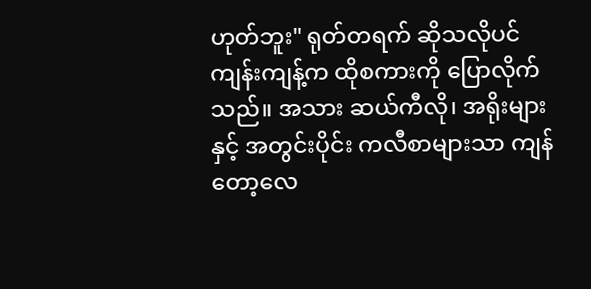ဟုတ်ဘူး" ရုတ်တရက် ဆိုသလိုပင် ကျန်းကျန့်က ထိုစကားကို ပြောလိုက်သည်။ အသား ဆယ်ကီလို၊ အရိုးများနှင့် အတွင်းပိုင်း ကလီစာများသာ ကျန်တော့လေ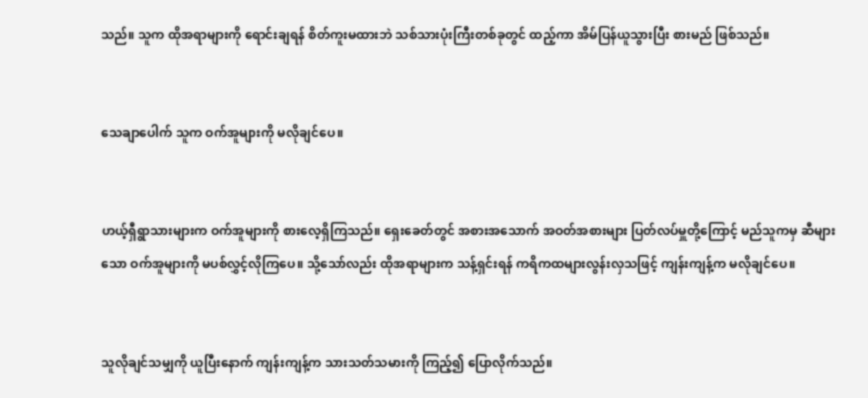သည်။ သူက ထိုအရာများကို ရောင်းချရန် စိတ်ကူးမထားဘဲ သစ်သားပုံးကြီးတစ်ခုတွင် ထည့်ကာ အိမ်ပြန်ယူသွားပြီး စားမည် ဖြစ်သည်။


သေချာပေါက် သူက ဝက်အူများကို မလိုချင်ပေ။


ဟယ့်ရှီရွာသားများက ဝက်အူများကို စားလေ့ရှိကြသည်။ ရှေးခေတ်တွင် အစားအသောက် အဝတ်အစားများ ပြတ်လပ်မှူတို့ကြောင့် မည်သူကမှ ဆီများသော ဝက်အူများကို မပစ်လွှင့်လိုကြပေ။ သို့သော်လည်း ထိုအရာများက သန့်ရှင်းရန် ကရိကထများလွန်းလှသဖြင့် ကျန်းကျန့်က မလိုချင်ပေ။


သူလိုချင်သမျှကို ယူပြီးနောက် ကျန်းကျန့်က သားသတ်သမားကို ကြည့်၍ ပြောလိုက်သည်။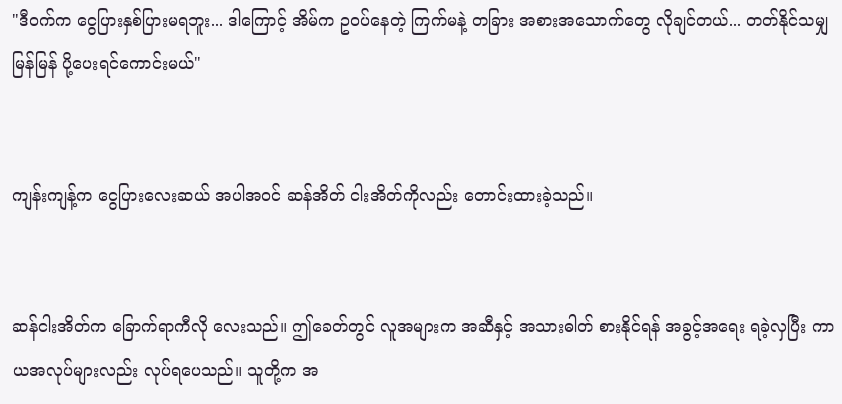"ဒီဝက်က ငွေပြားနှစ်ပြားမရဘူး... ဒါကြောင့် အိမ်က ဥဝပ်နေတဲ့ ကြက်မနဲ့ တခြား အစားအသောက်တွေ လိုချင်တယ်... တတ်နိုင်သမျှ မြန်မြန် ပို့ပေးရင်ကောင်းမယ်"


ကျန်းကျန့်က ငွေပြားလေးဆယ် အပါအဝင် ဆန်အိတ် ငါးအိတ်ကိုလည်း တောင်းထားခဲ့သည်။


ဆန်ငါးအိတ်က ခြောက်ရာကီလို လေးသည်။ ဤခေတ်တွင် လူအများက အဆီနှင့် အသားဓါတ် စားနိုင်ရန် အခွင့်အရေး ရခဲ့လှပြီး ကာယအလုပ်များလည်း လုပ်ရပေသည်။ သူတို့က အ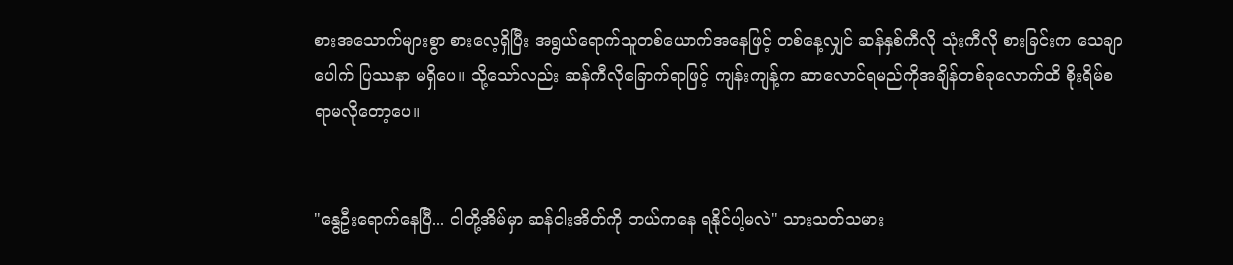စားအသောက်များစွာ စားလေ့ရှိပြီး အရွယ်ရောက်သူတစ်ယောက်အနေဖြင့် တစ်နေ့လျှင် ဆန်နှစ်ကီလို သုံးကီလို စားခြင်းက သေချာပေါက် ပြဿနာ မရှိပေ။ သို့သော်လည်း ဆန်ကီလိုခြောက်ရာဖြင့် ကျန်းကျန့်က ဆာလောင်ရမည်ကိုအချိန်တစ်ခုလောက်ထိ စိုးရိမ်စရာမလိုတော့ပေ။


"နွေဦးရောက်နေပြီ... ငါတို့အိမ်မှာ ဆန်ငါးအိတ်ကို ဘယ်ကနေ ရနိုင်ပါ့မလဲ" သားသတ်သမား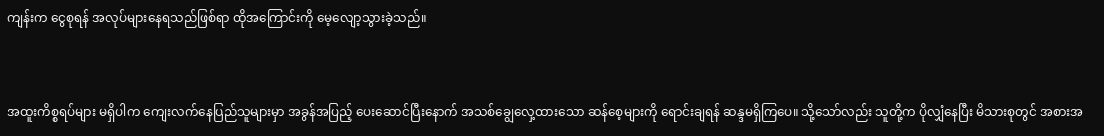ကျန်းက ငွေစုရန် အလုပ်များနေရသည်ဖြစ်ရာ ထိုအကြောင်းကို မေ့လျော့သွားခဲ့သည်။


အထူးကိစ္စရပ်များ မရှိပါက ကျေးလက်နေပြည်သူများမှာ အခွန်အပြည့် ပေးဆောင်ပြီးနောက် အသစ်ချွေလှေ့ထားသော ဆန်စေ့များကို ရောင်းချရန် ဆန္ဒမရှိကြပေ။ သို့သော်လည်း သူတို့က ပိုလျှံနေပြီး မိသားစုတွင် အစားအ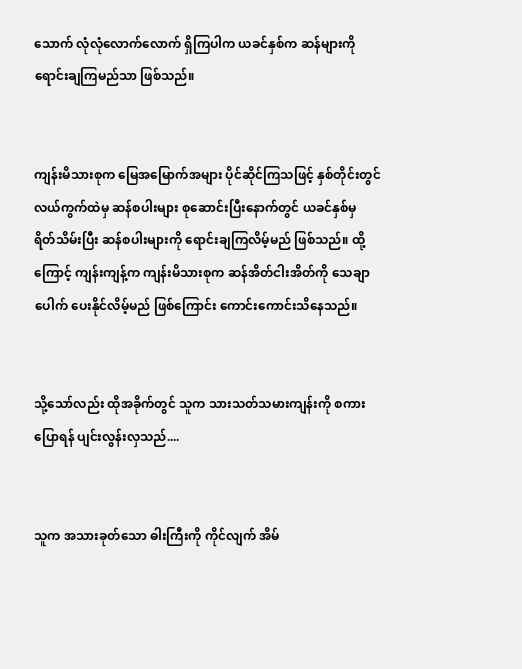သောက် လုံလုံလောက်လောက် ရှိကြပါက ယခင်နှစ်က ဆန်များကို ရောင်းချကြမည်သာ ဖြစ်သည်။


ကျန်းမိသားစုက မြေအမြောက်အများ ပိုင်ဆိုင်ကြသဖြင့် နှစ်တိုင်းတွင် လယ်ကွက်ထဲမှ ဆန်စပါးများ စုဆောင်းပြီးနောက်တွင် ယခင်နှစ်မှ ရိတ်သိမ်းပြီး ဆန်စပါးများကို ရောင်းချကြလိမ့်မည် ဖြစ်သည်။ ထို့ကြောင့် ကျန်းကျန့်က ကျန်းမိသားစုက ဆန်အိတ်ငါးအိတ်ကို သေချာပေါက် ပေးနိုင်လိမ့်မည် ဖြစ်ကြောင်း ကောင်းကောင်းသိနေသည်။


သို့သော်လည်း ထိုအခိုက်တွင် သူက သားသတ်သမားကျန်းကို စကားပြောရန် ပျင်းလွန်းလှသည်....


သူက အသားခုတ်သော ဓါးကြီးကို ကိုင်လျက် အိမ်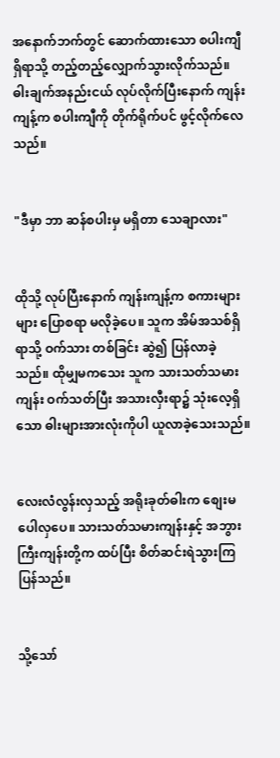အနောက်ဘက်တွင် ဆောက်ထားသော စပါးကျီရှိရာသို့ တည့်တည့်လျှောက်သွားလိုက်သည်။ ဓါးချက်အနည်းငယ် လုပ်လိုက်ပြီးနောက် ကျန်းကျန့်က စပါးကျီကို တိုက်ရိုက်ပင် ဖွင့်လိုက်လေသည်။


"ဒီမှာ ဘာ ဆန်စပါးမှ မရှိတာ သေချာလား"


ထိုသို့ လုပ်ပြီးနောက် ကျန်းကျန့်က စကားများများ ပြောစရာ မလိုခဲ့ပေ။ သူက အိမ်အသစ်ရှိရာသို့ ဝက်သား တစ်ခြင်း ဆွဲ၍ ပြန်လာခဲ့သည်။ ထိုမျှမကသေး သူက သားသတ်သမားကျန်း ဝက်သတ်ပြီး အသားလှီးရာ၌ သုံးလေ့ရှိသော ဓါးများအားလုံးကိုပါ ယူလာခဲ့သေးသည်။


လေးလံလွန်းလှသည့် အရိုးခုတ်ဓါးက စျေးမပေါလှပေ။ သားသတ်သမားကျန်းနှင့် အဘွားကြီးကျန်းတို့က ထပ်ပြီး စိတ်ဆင်းရဲသွားကြပြန်သည်။


သို့သော်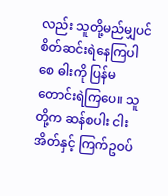လည်း သူတို့မည်မျှပင် စိတ်ဆင်းရဲနေကြပါစေ ဓါးကို ပြန်မတောင်းရဲကြပေ။ သူတို့က ဆန်စပါး ငါးအိတ်နှင့် ကြက်ဥဝပ်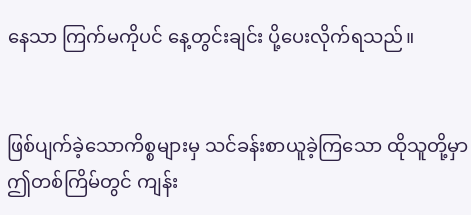နေသာ ကြက်မကိုပင် နေ့တွင်းချင်း ပို့ပေးလိုက်ရသည်။


ဖြစ်ပျက်ခဲ့သောကိစ္စများမှ သင်ခန်းစာယူခဲ့ကြသော ထိုသူတို့မှာ ဤတစ်ကြိမ်တွင် ကျန်း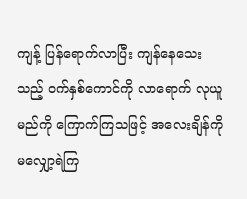ကျန့် ပြန်ရောက်လာပြီး ကျန်နေသေးသည့် ဝက်နှစ်ကောင်ကို လာရောက် လုယူမည်ကို ကြောက်ကြသဖြင့် အလေးချိန်ကို မလျှော့ရဲကြ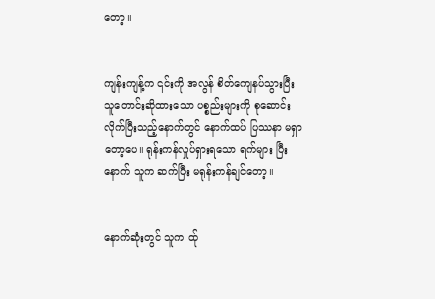တော့။


ကျန်းကျန့်က ၎င်းကို အလွန် စိတ်ကျေနပ်သွားပြီး သူတောင်းဆိုထားသော ပစ္စည်းများကို စုဆောင်းလိုက်ပြီးသည့်နောက်တွင် နောက်ထပ် ပြဿနာ မရှာတော့ပေ။ ရုန်းကန်လှုပ်ရှားရသော ရက်များ ပြီးနောက် သူက ဆက်ပြီး မရုန်းကန်ချင်တော့။


နောက်ဆုံးတွင် သူက ထ်ု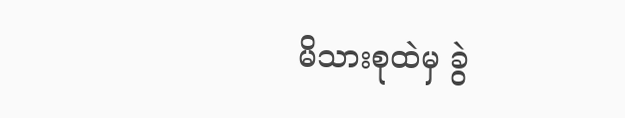မိသားစုထဲမှ ခွဲ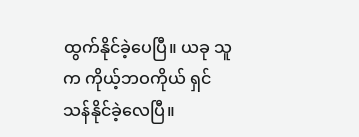ထွက်နိုင်ခဲ့ပေပြီ။ ယခု သူက ကိုယ့်ဘဝကိုယ် ရှင်သန်နိုင်ခဲ့လေပြီ။